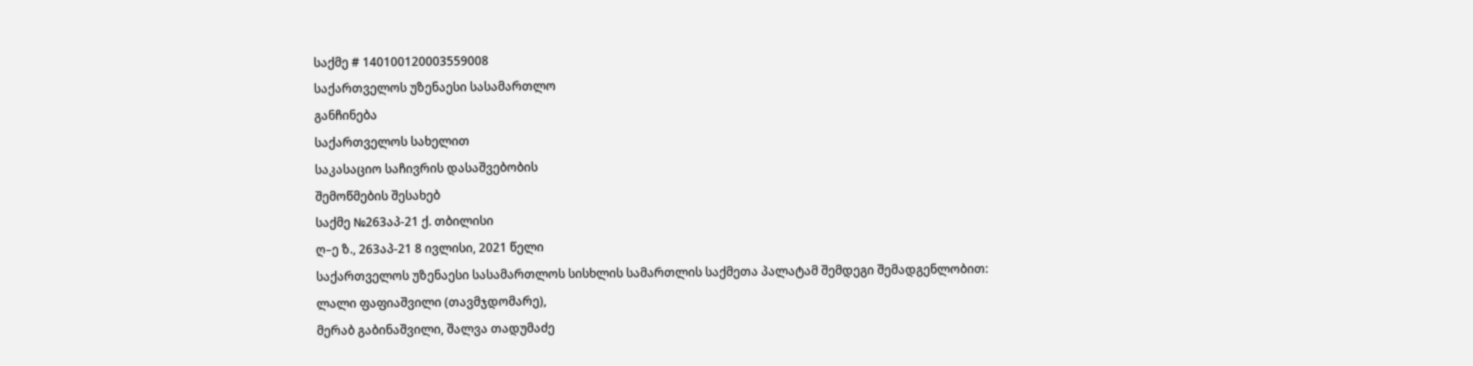საქმე # 140100120003559008
საქართველოს უზენაესი სასამართლო
განჩინება
საქართველოს სახელით
საკასაციო საჩივრის დასაშვებობის
შემოწმების შესახებ
საქმე №263აპ-21 ქ. თბილისი
ღ–ე ზ., 263აპ-21 8 ივლისი, 2021 წელი
საქართველოს უზენაესი სასამართლოს სისხლის სამართლის საქმეთა პალატამ შემდეგი შემადგენლობით:
ლალი ფაფიაშვილი (თავმჯდომარე),
მერაბ გაბინაშვილი, შალვა თადუმაძე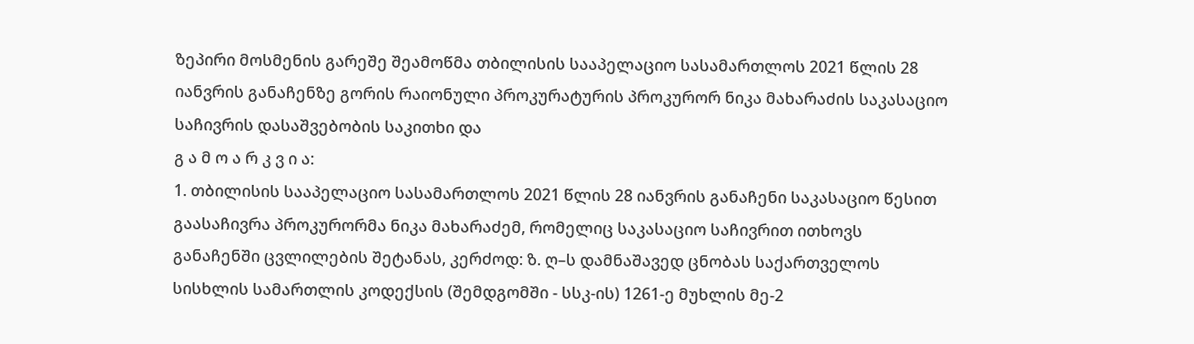ზეპირი მოსმენის გარეშე შეამოწმა თბილისის სააპელაციო სასამართლოს 2021 წლის 28 იანვრის განაჩენზე გორის რაიონული პროკურატურის პროკურორ ნიკა მახარაძის საკასაციო საჩივრის დასაშვებობის საკითხი და
გ ა მ ო ა რ კ ვ ი ა:
1. თბილისის სააპელაციო სასამართლოს 2021 წლის 28 იანვრის განაჩენი საკასაციო წესით გაასაჩივრა პროკურორმა ნიკა მახარაძემ, რომელიც საკასაციო საჩივრით ითხოვს განაჩენში ცვლილების შეტანას, კერძოდ: ზ. ღ–ს დამნაშავედ ცნობას საქართველოს სისხლის სამართლის კოდექსის (შემდგომში - სსკ-ის) 1261-ე მუხლის მე-2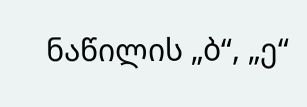ნაწილის „ბ“, „ე“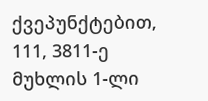ქვეპუნქტებით, 111, 3811-ე მუხლის 1-ლი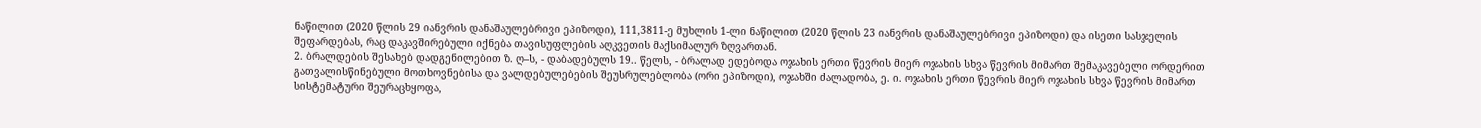ნაწილით (2020 წლის 29 იანვრის დანაშაულებრივი ეპიზოდი), 111,3811-ე მუხლის 1-ლი ნაწილით (2020 წლის 23 იანვრის დანაშაულებრივი ეპიზოდი) და ისეთი სასჯელის შეფარდებას, რაც დაკავშირებული იქნება თავისუფლების აღკვეთის მაქსიმალურ ზღვართან.
2. ბრალდების შესახებ დადგენილებით ზ. ღ–ს, - დაბადებულს 19.. წელს, - ბრალად ედებოდა ოჯახის ერთი წევრის მიერ ოჯახის სხვა წევრის მიმართ შემაკავებელი ორდერით გათვალისწინებული მოთხოვნებისა და ვალდებულებების შეუსრულებლობა (ორი ეპიზოდი), ოჯახში ძალადობა, ე. ი. ოჯახის ერთი წევრის მიერ ოჯახის სხვა წევრის მიმართ სისტემატური შეურაცხყოფა,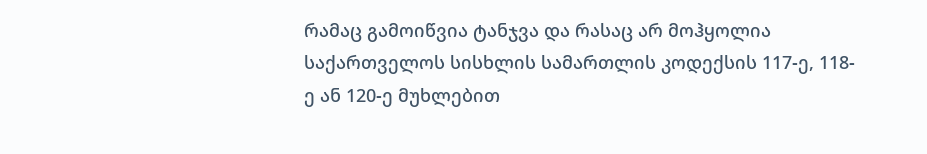რამაც გამოიწვია ტანჯვა და რასაც არ მოჰყოლია საქართველოს სისხლის სამართლის კოდექსის 117-ე, 118-ე ან 120-ე მუხლებით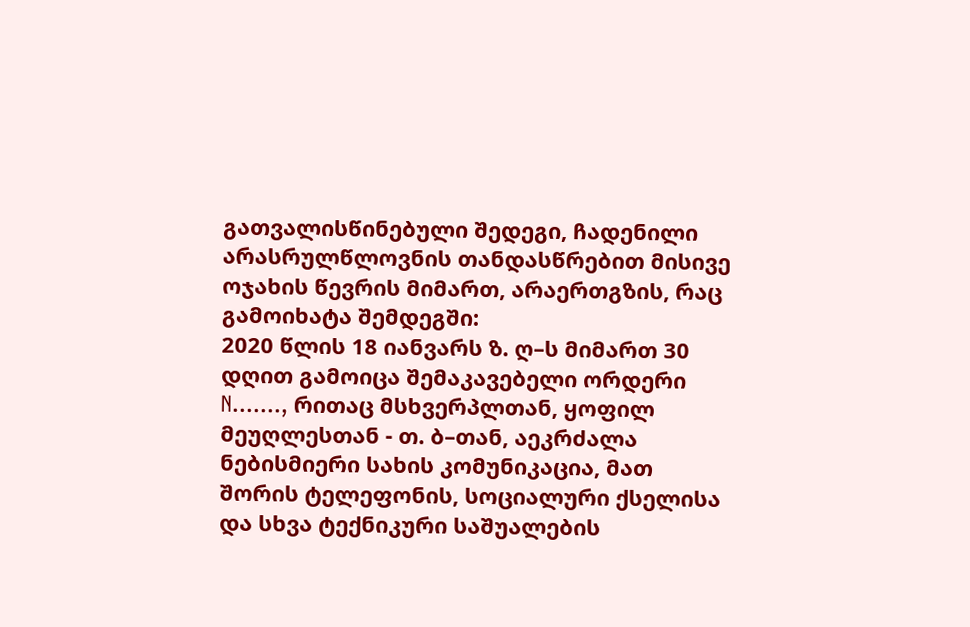გათვალისწინებული შედეგი, ჩადენილი არასრულწლოვნის თანდასწრებით მისივე ოჯახის წევრის მიმართ, არაერთგზის, რაც გამოიხატა შემდეგში:
2020 წლის 18 იანვარს ზ. ღ–ს მიმართ 30 დღით გამოიცა შემაკავებელი ორდერი N......., რითაც მსხვერპლთან, ყოფილ მეუღლესთან - თ. ბ–თან, აეკრძალა ნებისმიერი სახის კომუნიკაცია, მათ შორის ტელეფონის, სოციალური ქსელისა და სხვა ტექნიკური საშუალების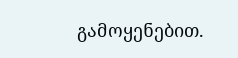გამოყენებით.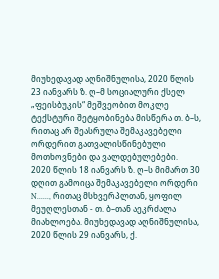მიუხედავად აღნიშნულისა, 2020 წლის 23 იანვარს ზ. ღ–მ სოციალური ქსელ „ფეისბუკის“ მეშვეობით მოკლე ტექსტური შეტყობინება მისწერა თ. ბ–ს, რითაც არ შეასრულა შემაკავებელი ორდერით გათვალისწინებული მოთხოვნები და ვალდებულებები.
2020 წლის 18 იანვარს ზ. ღ–ს მიმართ 30 დღით გამოიცა შემაკავებელი ორდერი N......, რითაც მსხვერპლთან, ყოფილ მეუღლესთან - თ. ბ–თან აეკრძალა მიახლოება. მიუხედავად აღნიშნულისა, 2020 წლის 29 იანვარს, ქ.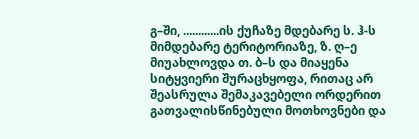გ–ში, ............ის ქუჩაზე მდებარე ს. ჰ-ს მიმდებარე ტერიტორიაზე, ზ. ღ–ე მიუახლოვდა თ. ბ–ს და მიაყენა სიტყვიერი შურაცხყოფა, რითაც არ შეასრულა შემაკავებელი ორდერით გათვალისწინებული მოთხოვნები და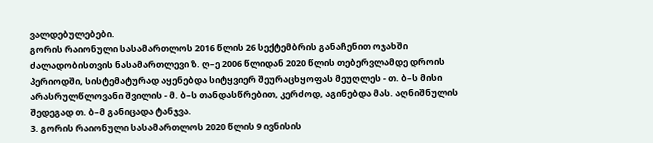ვალდებულებები.
გორის რაიონული სასამართლოს 2016 წლის 26 სექტემბრის განაჩენით ოჯახში ძალადობისთვის ნასამართლევი ზ. ღ–ე 2006 წლიდან 2020 წლის თებერვლამდე დროის პერიოდში, სისტემატურად აყენებდა სიტყვიერ შეურაცხყოფას მეუღლეს - თ. ბ–ს მისი არასრულწლოვანი შვილის - მ. ბ–ს თანდასწრებით, კერძოდ, აგინებდა მას. აღნიშნულის შედეგად თ. ბ–მ განიცადა ტანჯვა.
3. გორის რაიონული სასამართლოს 2020 წლის 9 ივნისის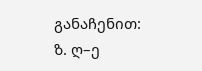განაჩენით:
ზ. ღ–ე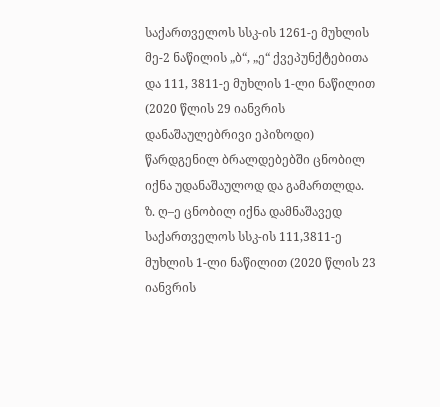საქართველოს სსკ-ის 1261-ე მუხლის მე-2 ნაწილის „ბ“, „ე“ ქვეპუნქტებითა და 111, 3811-ე მუხლის 1-ლი ნაწილით (2020 წლის 29 იანვრის დანაშაულებრივი ეპიზოდი) წარდგენილ ბრალდებებში ცნობილ იქნა უდანაშაულოდ და გამართლდა.
ზ. ღ–ე ცნობილ იქნა დამნაშავედ საქართველოს სსკ-ის 111,3811-ე მუხლის 1-ლი ნაწილით (2020 წლის 23 იანვრის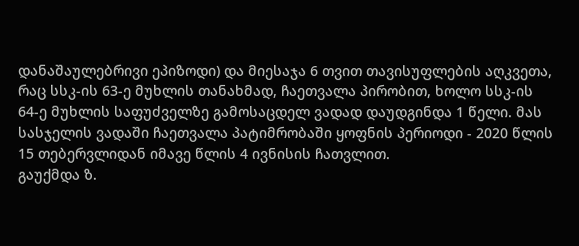დანაშაულებრივი ეპიზოდი) და მიესაჯა 6 თვით თავისუფლების აღკვეთა, რაც სსკ-ის 63-ე მუხლის თანახმად, ჩაეთვალა პირობით, ხოლო სსკ-ის 64-ე მუხლის საფუძველზე გამოსაცდელ ვადად დაუდგინდა 1 წელი. მას სასჯელის ვადაში ჩაეთვალა პატიმრობაში ყოფნის პერიოდი - 2020 წლის 15 თებერვლიდან იმავე წლის 4 ივნისის ჩათვლით.
გაუქმდა ზ.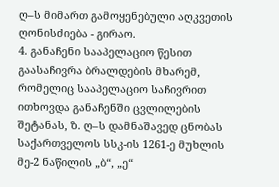ღ–ს მიმართ გამოყენებული აღკვეთის ღონისძიება - გირაო.
4. განაჩენი სააპელაციო წესით გაასაჩივრა ბრალდების მხარემ, რომელიც სააპელაციო საჩივრით ითხოვდა განაჩენში ცვლილების შეტანას, ზ. ღ–ს დამნაშავედ ცნობას საქართველოს სსკ-ის 1261-ე მუხლის მე-2 ნაწილის „ბ“, „ე“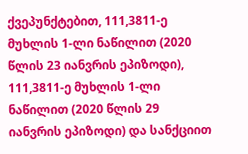ქვეპუნქტებით, 111,3811-ე მუხლის 1-ლი ნაწილით (2020 წლის 23 იანვრის ეპიზოდი), 111,3811-ე მუხლის 1-ლი ნაწილით (2020 წლის 29 იანვრის ეპიზოდი) და სანქციით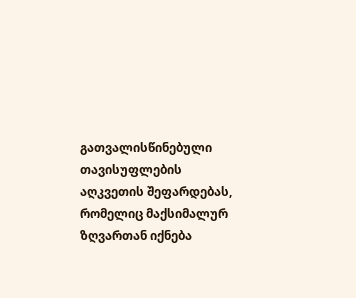გათვალისწინებული თავისუფლების აღკვეთის შეფარდებას, რომელიც მაქსიმალურ ზღვართან იქნება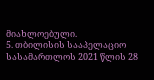მიახლოებული.
5. თბილისის სააპელაციო სასამართლოს 2021 წლის 28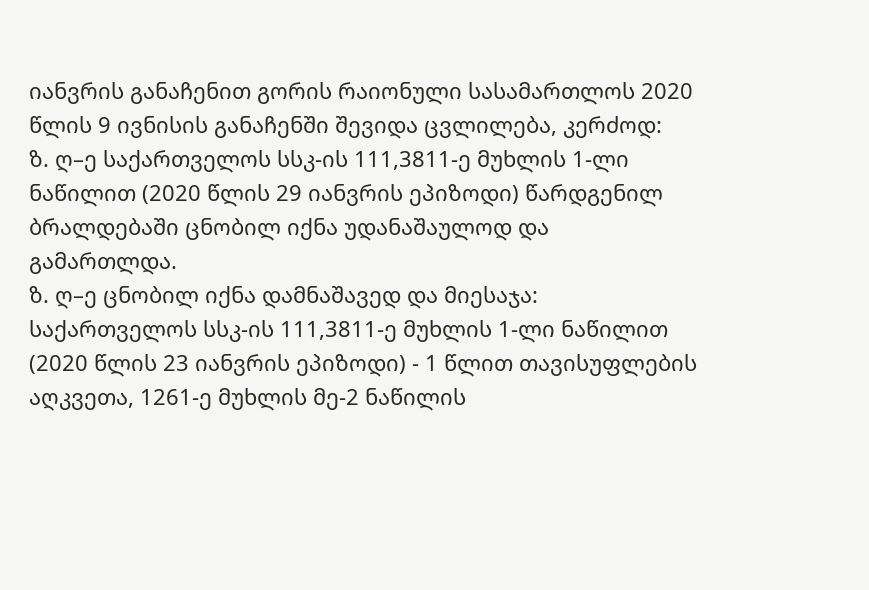იანვრის განაჩენით გორის რაიონული სასამართლოს 2020 წლის 9 ივნისის განაჩენში შევიდა ცვლილება, კერძოდ:
ზ. ღ–ე საქართველოს სსკ-ის 111,3811-ე მუხლის 1-ლი ნაწილით (2020 წლის 29 იანვრის ეპიზოდი) წარდგენილ ბრალდებაში ცნობილ იქნა უდანაშაულოდ და გამართლდა.
ზ. ღ–ე ცნობილ იქნა დამნაშავედ და მიესაჯა: საქართველოს სსკ-ის 111,3811-ე მუხლის 1-ლი ნაწილით (2020 წლის 23 იანვრის ეპიზოდი) - 1 წლით თავისუფლების აღკვეთა, 1261-ე მუხლის მე-2 ნაწილის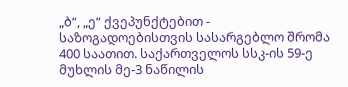„ბ“, „ე“ ქვეპუნქტებით - საზოგადოებისთვის სასარგებლო შრომა 400 საათით. საქართველოს სსკ-ის 59-ე მუხლის მე-3 ნაწილის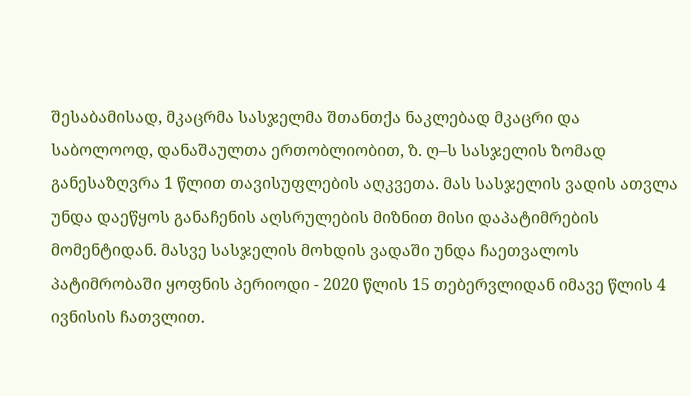შესაბამისად, მკაცრმა სასჯელმა შთანთქა ნაკლებად მკაცრი და საბოლოოდ, დანაშაულთა ერთობლიობით, ზ. ღ–ს სასჯელის ზომად განესაზღვრა 1 წლით თავისუფლების აღკვეთა. მას სასჯელის ვადის ათვლა უნდა დაეწყოს განაჩენის აღსრულების მიზნით მისი დაპატიმრების მომენტიდან. მასვე სასჯელის მოხდის ვადაში უნდა ჩაეთვალოს პატიმრობაში ყოფნის პერიოდი - 2020 წლის 15 თებერვლიდან იმავე წლის 4 ივნისის ჩათვლით.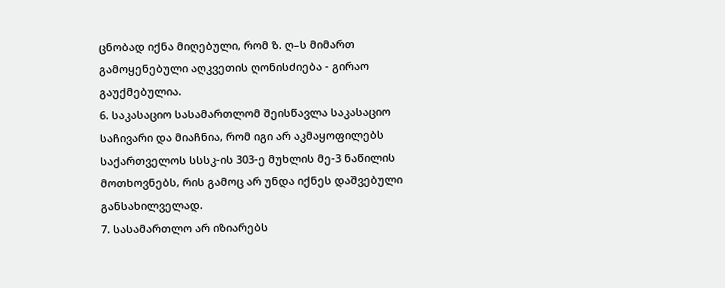ცნობად იქნა მიღებული, რომ ზ. ღ–ს მიმართ გამოყენებული აღკვეთის ღონისძიება - გირაო გაუქმებულია.
6. საკასაციო სასამართლომ შეისწავლა საკასაციო საჩივარი და მიაჩნია, რომ იგი არ აკმაყოფილებს საქართველოს სსსკ-ის 303-ე მუხლის მე-3 ნაწილის მოთხოვნებს, რის გამოც არ უნდა იქნეს დაშვებული განსახილველად.
7. სასამართლო არ იზიარებს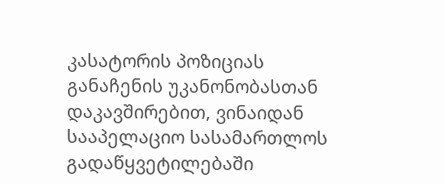კასატორის პოზიციას განაჩენის უკანონობასთან დაკავშირებით, ვინაიდან სააპელაციო სასამართლოს გადაწყვეტილებაში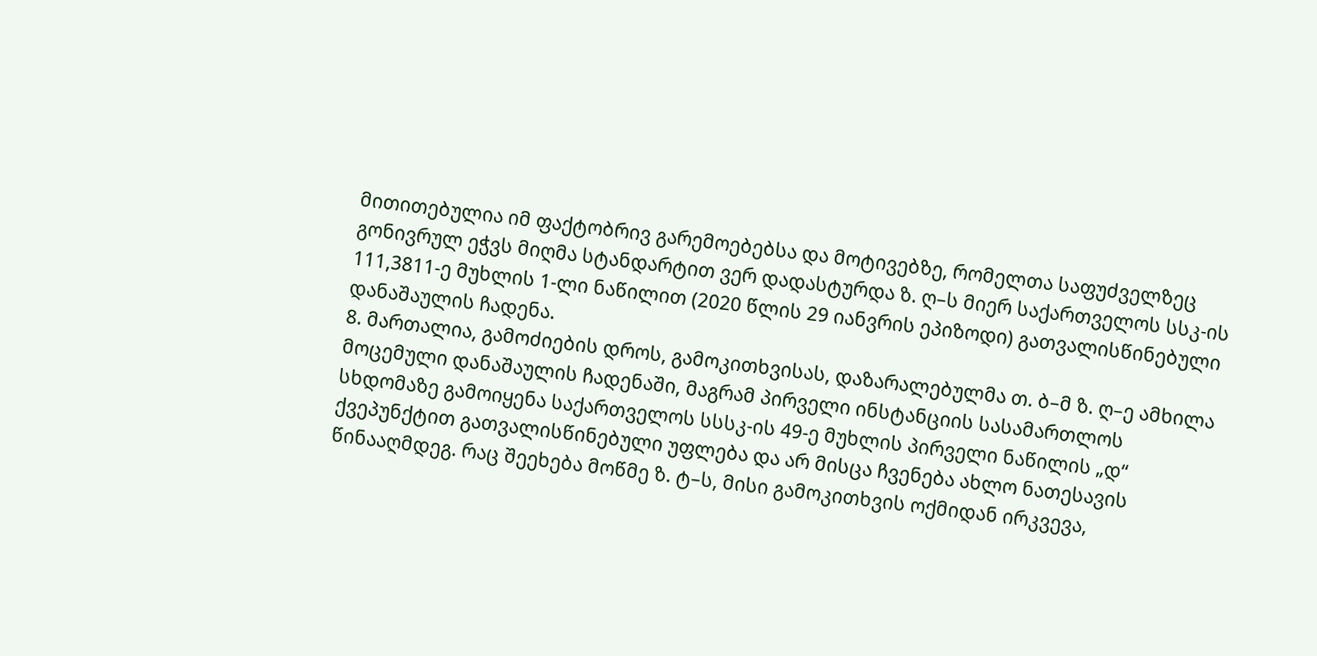მითითებულია იმ ფაქტობრივ გარემოებებსა და მოტივებზე, რომელთა საფუძველზეც გონივრულ ეჭვს მიღმა სტანდარტით ვერ დადასტურდა ზ. ღ–ს მიერ საქართველოს სსკ-ის 111,3811-ე მუხლის 1-ლი ნაწილით (2020 წლის 29 იანვრის ეპიზოდი) გათვალისწინებული დანაშაულის ჩადენა.
8. მართალია, გამოძიების დროს, გამოკითხვისას, დაზარალებულმა თ. ბ–მ ზ. ღ–ე ამხილა მოცემული დანაშაულის ჩადენაში, მაგრამ პირველი ინსტანციის სასამართლოს სხდომაზე გამოიყენა საქართველოს სსსკ-ის 49-ე მუხლის პირველი ნაწილის „დ“ ქვეპუნქტით გათვალისწინებული უფლება და არ მისცა ჩვენება ახლო ნათესავის წინააღმდეგ. რაც შეეხება მოწმე ზ. ტ–ს, მისი გამოკითხვის ოქმიდან ირკვევა,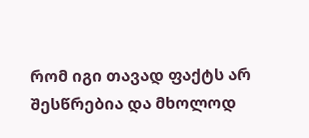რომ იგი თავად ფაქტს არ შესწრებია და მხოლოდ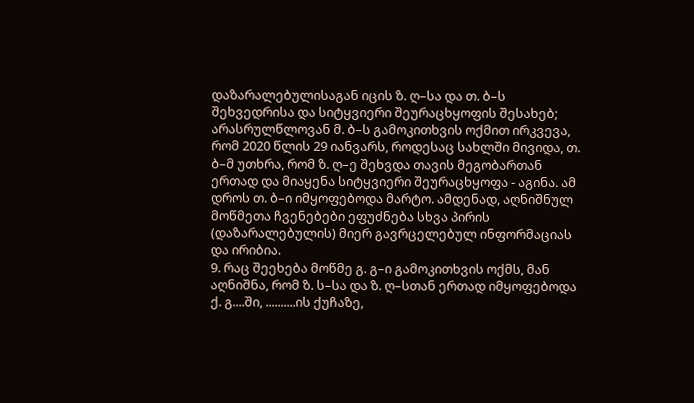დაზარალებულისაგან იცის ზ. ღ–სა და თ. ბ–ს შეხვედრისა და სიტყვიერი შეურაცხყოფის შესახებ; არასრულწლოვან მ. ბ–ს გამოკითხვის ოქმით ირკვევა, რომ 2020 წლის 29 იანვარს, როდესაც სახლში მივიდა, თ. ბ–მ უთხრა, რომ ზ. ღ–ე შეხვდა თავის მეგობართან ერთად და მიაყენა სიტყვიერი შეურაცხყოფა - აგინა. ამ დროს თ. ბ–ი იმყოფებოდა მარტო. ამდენად, აღნიშნულ მოწმეთა ჩვენებები ეფუძნება სხვა პირის (დაზარალებულის) მიერ გავრცელებულ ინფორმაციას და ირიბია.
9. რაც შეეხება მოწმე გ. გ–ი გამოკითხვის ოქმს, მან აღნიშნა, რომ ზ. ს–სა და ზ. ღ–სთან ერთად იმყოფებოდა ქ. გ....ში, ..........ის ქუჩაზე,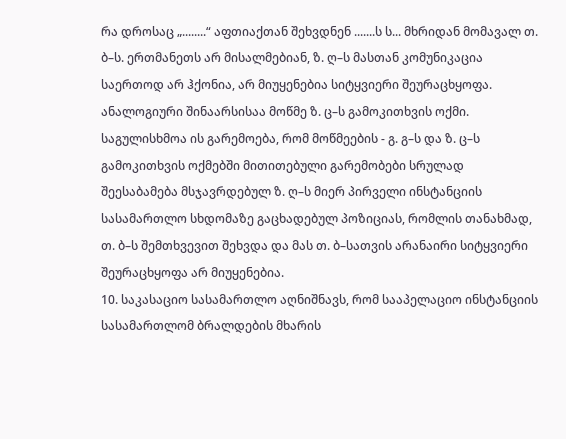რა დროსაც „........“ აფთიაქთან შეხვდნენ .......ს ს... მხრიდან მომავალ თ. ბ–ს. ერთმანეთს არ მისალმებიან, ზ. ღ–ს მასთან კომუნიკაცია საერთოდ არ ჰქონია, არ მიუყენებია სიტყვიერი შეურაცხყოფა. ანალოგიური შინაარსისაა მოწმე ზ. ც–ს გამოკითხვის ოქმი. საგულისხმოა ის გარემოება, რომ მოწმეების - გ. გ–ს და ზ. ც–ს გამოკითხვის ოქმებში მითითებული გარემობები სრულად შეესაბამება მსჯავრდებულ ზ. ღ–ს მიერ პირველი ინსტანციის სასამართლო სხდომაზე გაცხადებულ პოზიციას, რომლის თანახმად, თ. ბ–ს შემთხვევით შეხვდა და მას თ. ბ–სათვის არანაირი სიტყვიერი შეურაცხყოფა არ მიუყენებია.
10. საკასაციო სასამართლო აღნიშნავს, რომ სააპელაციო ინსტანციის სასამართლომ ბრალდების მხარის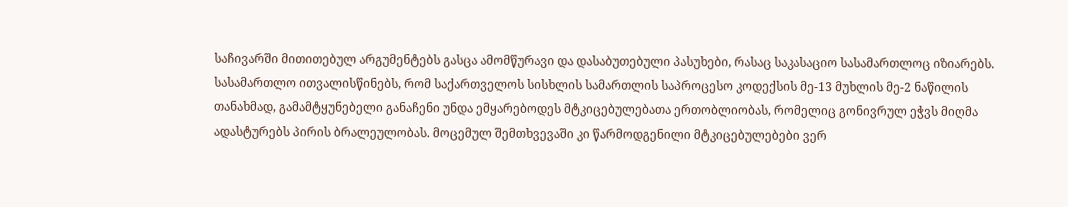საჩივარში მითითებულ არგუმენტებს გასცა ამომწურავი და დასაბუთებული პასუხები, რასაც საკასაციო სასამართლოც იზიარებს. სასამართლო ითვალისწინებს, რომ საქართველოს სისხლის სამართლის საპროცესო კოდექსის მე-13 მუხლის მე-2 ნაწილის თანახმად, გამამტყუნებელი განაჩენი უნდა ემყარებოდეს მტკიცებულებათა ერთობლიობას, რომელიც გონივრულ ეჭვს მიღმა ადასტურებს პირის ბრალეულობას. მოცემულ შემთხვევაში კი წარმოდგენილი მტკიცებულებები ვერ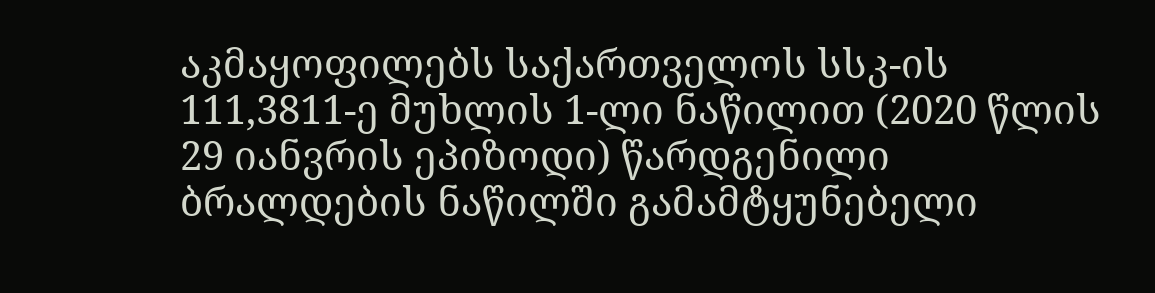აკმაყოფილებს საქართველოს სსკ-ის 111,3811-ე მუხლის 1-ლი ნაწილით (2020 წლის 29 იანვრის ეპიზოდი) წარდგენილი ბრალდების ნაწილში გამამტყუნებელი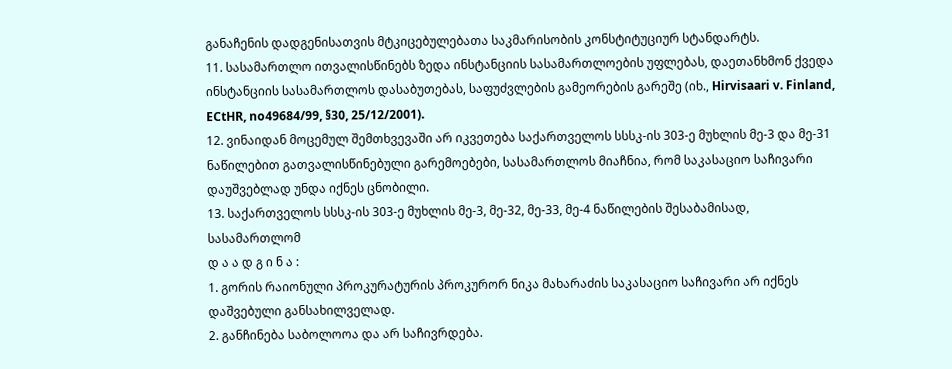განაჩენის დადგენისათვის მტკიცებულებათა საკმარისობის კონსტიტუციურ სტანდარტს.
11. სასამართლო ითვალისწინებს ზედა ინსტანციის სასამართლოების უფლებას, დაეთანხმონ ქვედა ინსტანციის სასამართლოს დასაბუთებას, საფუძვლების გამეორების გარეშე (იხ., Hirvisaari v. Finland, ECtHR, no49684/99, §30, 25/12/2001).
12. ვინაიდან მოცემულ შემთხვევაში არ იკვეთება საქართველოს სსსკ-ის 303-ე მუხლის მე-3 და მე-31 ნაწილებით გათვალისწინებული გარემოებები, სასამართლოს მიაჩნია, რომ საკასაციო საჩივარი დაუშვებლად უნდა იქნეს ცნობილი.
13. საქართველოს სსსკ-ის 303-ე მუხლის მე-3, მე-32, მე-33, მე-4 ნაწილების შესაბამისად, სასამართლომ
დ ა ა დ გ ი ნ ა :
1. გორის რაიონული პროკურატურის პროკურორ ნიკა მახარაძის საკასაციო საჩივარი არ იქნეს დაშვებული განსახილველად.
2. განჩინება საბოლოოა და არ საჩივრდება.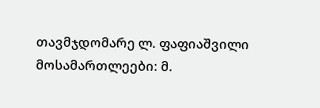თავმჯდომარე ლ. ფაფიაშვილი
მოსამართლეები: მ.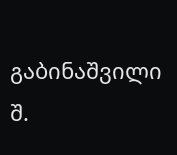გაბინაშვილი
შ.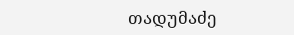თადუმაძე